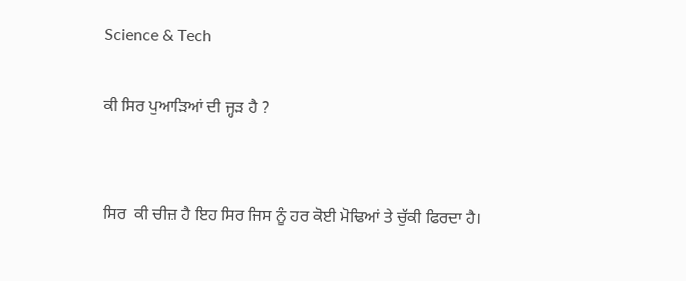Science & Tech

ਕੀ ਸਿਰ ਪੁਆੜਿਆਂ ਦੀ ਜ੍ਹੜ ਹੈ ?


ਸਿਰ  ਕੀ ਚੀਜ਼ ਹੈ ਇਹ ਸਿਰ ਜਿਸ ਨੂੰ ਹਰ ਕੋਈ ਮੋਢਿਆਂ ਤੇ ਚੁੱਕੀ ਫਿਰਦਾ ਹੈ।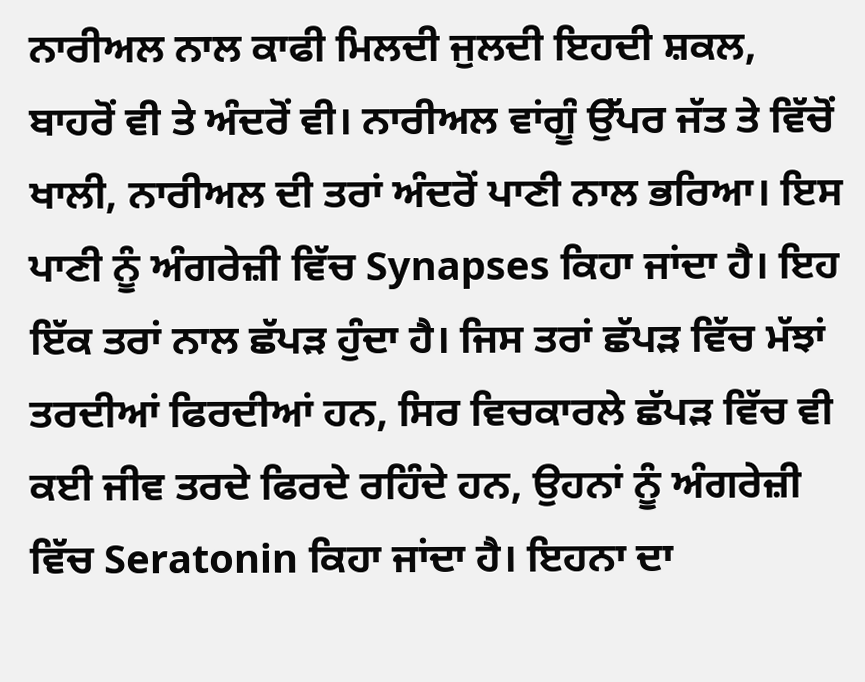ਨਾਰੀਅਲ ਨਾਲ ਕਾਫੀ ਮਿਲਦੀ ਜੁਲਦੀ ਇਹਦੀ ਸ਼ਕਲ, ਬਾਹਰੋਂ ਵੀ ਤੇ ਅੰਦਰੋਂ ਵੀ। ਨਾਰੀਅਲ ਵਾਂਗੂੰ ਉੱਪਰ ਜੱਤ ਤੇ ਵਿੱਚੋਂ ਖਾਲੀ, ਨਾਰੀਅਲ ਦੀ ਤਰਾਂ ਅੰਦਰੋਂ ਪਾਣੀ ਨਾਲ ਭਰਿਆ। ਇਸ ਪਾਣੀ ਨੂੰ ਅੰਗਰੇਜ਼ੀ ਵਿੱਚ Synapses ਕਿਹਾ ਜਾਂਦਾ ਹੈ। ਇਹ ਇੱਕ ਤਰਾਂ ਨਾਲ ਛੱਪੜ ਹੁੰਦਾ ਹੈ। ਜਿਸ ਤਰਾਂ ਛੱਪੜ ਵਿੱਚ ਮੱਝਾਂ ਤਰਦੀਆਂ ਫਿਰਦੀਆਂ ਹਨ, ਸਿਰ ਵਿਚਕਾਰਲੇ ਛੱਪੜ ਵਿੱਚ ਵੀ ਕਈ ਜੀਵ ਤਰਦੇ ਫਿਰਦੇ ਰਹਿੰਦੇ ਹਨ, ਉਹਨਾਂ ਨੂੰ ਅੰਗਰੇਜ਼ੀ ਵਿੱਚ Seratonin ਕਿਹਾ ਜਾਂਦਾ ਹੈ। ਇਹਨਾ ਦਾ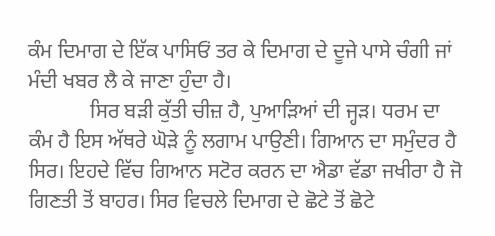ਕੰਮ ਦਿਮਾਗ ਦੇ ਇੱਕ ਪਾਸਿਓਂ ਤਰ ਕੇ ਦਿਮਾਗ ਦੇ ਦੂਜੇ ਪਾਸੇ ਚੰਗੀ ਜਾਂ ਮੰਦੀ ਖਬਰ ਲੈ ਕੇ ਜਾਣਾ ਹੁੰਦਾ ਹੈ।
            ਸਿਰ ਬੜੀ ਕੁੱਤੀ ਚੀਜ਼ ਹੈ, ਪੁਆੜਿਆਂ ਦੀ ਜ੍ਹੜ। ਧਰਮ ਦਾ ਕੰਮ ਹੈ ਇਸ ਅੱਥਰੇ ਘੋੜੇ ਨੂੰ ਲਗਾਮ ਪਾਉਣੀ। ਗਿਆਨ ਦਾ ਸਮੁੰਦਰ ਹੈ ਸਿਰ। ਇਹਦੇ ਵਿੱਚ ਗਿਆਨ ਸਟੋਰ ਕਰਨ ਦਾ ਐਡਾ ਵੱਡਾ ਜਖੀਰਾ ਹੈ ਜੋ ਗਿਣਤੀ ਤੋਂ ਬਾਹਰ। ਸਿਰ ਵਿਚਲੇ ਦਿਮਾਗ ਦੇ ਛੋਟੇ ਤੋਂ ਛੋਟੇ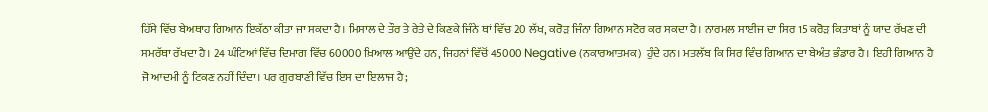ਹਿੱਸੇ ਵਿੱਚ ਬੇਅਥਾਹ ਗਿਆਨ ਇਕੱਠਾ ਕੀਤਾ ਜਾ ਸਕਦਾ ਹੈ। ਮਿਸਾਲ ਦੇ ਤੌਰ ਤੇ ਰੇਤੇ ਦੇ ਕਿਣਕੇ ਜਿੰਨੇ ਥਾਂ ਵਿੱਚ 20 ਲੱਖ, ਕਰੋੜ ਜਿੰਨਾ ਗਿਆਨ ਸਟੋਰ ਕਰ ਸਕਦਾ ਹੈ। ਨਾਰਮਲ ਸਾਈਜ ਦਾ ਸਿਰ 15 ਕਰੋੜ ਕਿਤਾਬਾਂ ਨੂੰ ਯਾਦ ਰੱਖਣ ਦੀ ਸਮਰੱਥਾ ਰੱਖਦਾ ਹੈ। 24 ਘੰਟਿਆਂ ਵਿੱਚ ਦਿਮਾਗ ਵਿੱਚ 60000 ਖ਼ਿਆਲ ਆਉਂਦੇ ਹਨ, ਜਿਹਨਾਂ ਵਿੱਚੋਂ 45000 Negative (ਨਕਾਰਆਤਮਕ)  ਹੁੰਦੇ ਹਨ। ਮਤਲੱਬ ਕਿ ਸਿਰ ਵਿੰਚ ਗਿਆਨ ਦਾ ਬੇਅੰਤ ਭੰਡਾਰ ਹੈ। ਇਹੀ ਗਿਆਨ ਹੈ ਜੋ ਆਦਮੀ ਨੂੰ ਟਿਕਣ ਨਹੀਂ ਦਿੰਦਾ। ਪਰ ਗੁਰਬਾਣੀ ਵਿੱਚ ਇਸ ਦਾ ਇਲਾਜ ਹੈ;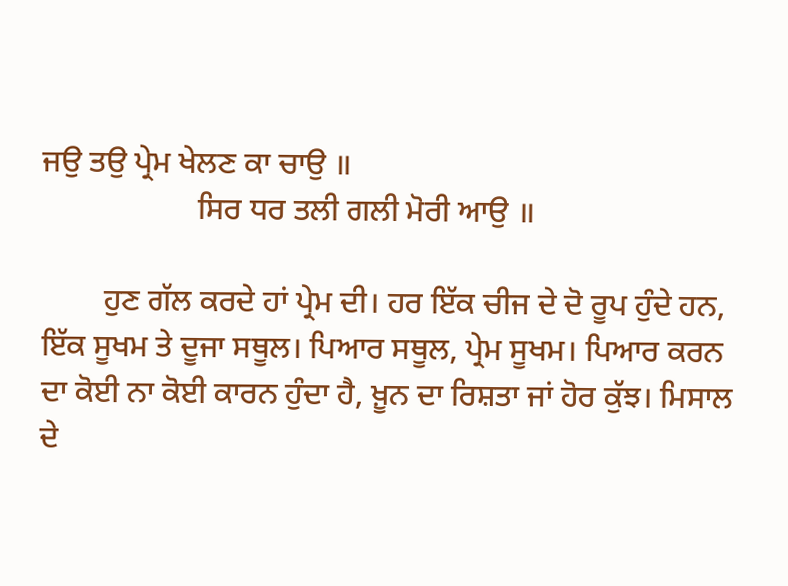ਜਉ ਤਉ ਪ੍ਰੇਮ ਖੇਲਣ ਕਾ ਚਾਉ ॥
                    ਸਿਰ ਧਰ ਤਲੀ ਗਲੀ ਮੋਰੀ ਆਉ ॥

        ਹੁਣ ਗੱਲ ਕਰਦੇ ਹਾਂ ਪ੍ਰੇਮ ਦੀ। ਹਰ ਇੱਕ ਚੀਜ ਦੇ ਦੋ ਰੂਪ ਹੁੰਦੇ ਹਨ, ਇੱਕ ਸੂਖਮ ਤੇ ਦੂਜਾ ਸਥੂਲ। ਪਿਆਰ ਸਥੂਲ, ਪ੍ਰੇਮ ਸੂਖਮ। ਪਿਆਰ ਕਰਨ ਦਾ ਕੋਈ ਨਾ ਕੋਈ ਕਾਰਨ ਹੁੰਦਾ ਹੈ, ਖ਼ੂਨ ਦਾ ਰਿਸ਼ਤਾ ਜਾਂ ਹੋਰ ਕੁੱਝ। ਮਿਸਾਲ ਦੇ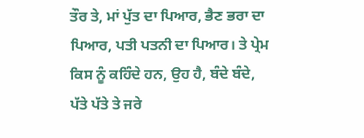ਤੌਰ ਤੇ, ਮਾਂ ਪੁੱਤ ਦਾ ਪਿਆਰ, ਭੈਣ ਭਰਾ ਦਾ ਪਿਆਰ, ਪਤੀ ਪਤਨੀ ਦਾ ਪਿਆਰ। ਤੇ ਪ੍ਰੇਮ ਕਿਸ ਨੂੰ ਕਹਿੰਦੇ ਹਨ, ਉਹ ਹੈ, ਬੰਦੇ ਬੰਦੇ, ਪੱਤੇ ਪੱਤੇ ਤੇ ਜਰੇ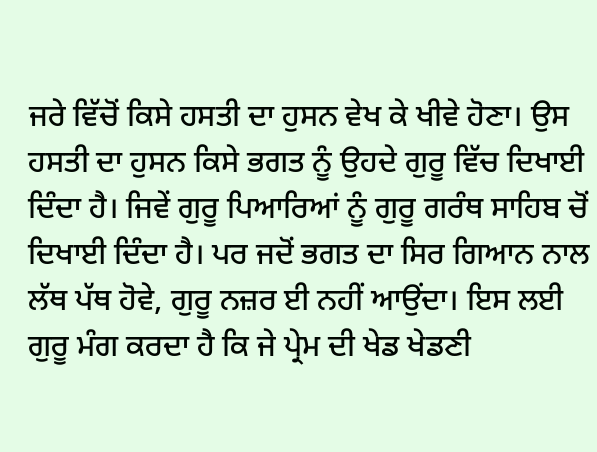ਜਰੇ ਵਿੱਚੋਂ ਕਿਸੇ ਹਸਤੀ ਦਾ ਹੁਸਨ ਵੇਖ ਕੇ ਖੀਵੇ ਹੋਣਾ। ਉਸ ਹਸਤੀ ਦਾ ਹੁਸਨ ਕਿਸੇ ਭਗਤ ਨੂੰ ਉਹਦੇ ਗੁਰੂ ਵਿੱਚ ਦਿਖਾਈ ਦਿੰਦਾ ਹੈ। ਜਿਵੇਂ ਗੁਰੂ ਪਿਆਰਿਆਂ ਨੂੰ ਗੁਰੂ ਗਰੰਥ ਸਾਹਿਬ ਚੋਂ ਦਿਖਾਈ ਦਿੰਦਾ ਹੈ। ਪਰ ਜਦੋਂ ਭਗਤ ਦਾ ਸਿਰ ਗਿਆਨ ਨਾਲ ਲੱਥ ਪੱਥ ਹੋਵੇ, ਗੁਰੂ ਨਜ਼ਰ ਈ ਨਹੀਂ ਆਉਂਦਾ। ਇਸ ਲਈ ਗੁਰੂ ਮੰਗ ਕਰਦਾ ਹੈ ਕਿ ਜੇ ਪ੍ਰੇਮ ਦੀ ਖੇਡ ਖੇਡਣੀ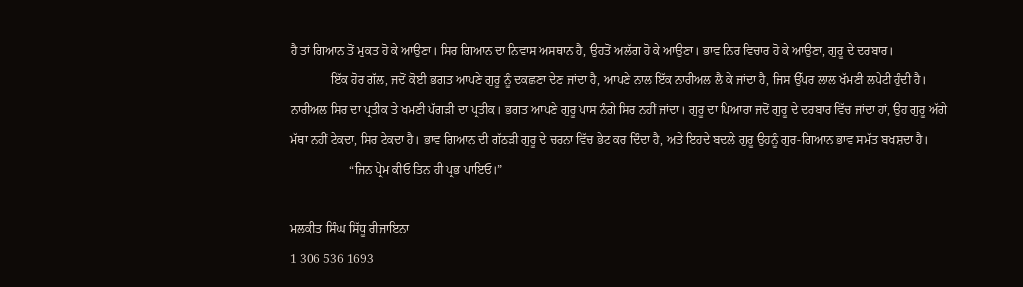ਹੈ ਤਾਂ ਗਿਆਨ ਤੋਂ ਮੁਕਤ ਹੋ ਕੇ ਆਉਣਾ। ਸਿਰ ਗਿਆਨ ਦਾ ਨਿਵਾਸ ਅਸਥਾਨ ਹੈ, ਉਹਤੋਂ ਅਲੱਗ ਹੋ ਕੇ ਆਉਣਾ। ਭਾਵ ਨਿਰ ਵਿਚਾਰ ਹੋ ਕੇ ਆਉਣਾ, ਗੁਰੂ ਦੇ ਦਰਬਾਰ।
             ਇੱਕ ਹੋਰ ਗੱਲ, ਜਦੋਂ ਕੋਈ ਭਗਤ ਆਪਣੇ ਗੁਰੂ ਨੂੰ ਦਕਛਣਾ ਦੇਣ ਜਾਂਦਾ ਹੈ, ਆਪਣੇ ਨਾਲ ਇੱਕ ਨਾਰੀਅਲ ਲੈ ਕੇ ਜਾਂਦਾ ਹੈ, ਜਿਸ ਉੱਪਰ ਲਾਲ ਖੱਮਣੀ ਲਪੇਟੀ ਹੁੰਦੀ ਹੈ। ਨਾਰੀਅਲ ਸਿਰ ਦਾ ਪ੍ਰਤੀਕ ਤੇ ਖਮਣੀ ਪੱਗੜੀ ਦਾ ਪ੍ਰਤੀਕ। ਭਗਤ ਆਪਣੇ ਗੁਰੂ ਪਾਸ ਨੰਗੇ ਸਿਰ ਨਹੀਂ ਜਾਂਦਾ। ਗੁਰੂ ਦਾ ਪਿਆਰਾ ਜਦੋਂ ਗੁਰੂ ਦੇ ਦਰਬਾਰ ਵਿੱਚ ਜਾਂਦਾ ਹਾਂ, ਉਹ ਗੁਰੂ ਅੱਗੇ ਮੱਥਾ ਨਹੀਂ ਟੇਕਦਾ, ਸਿਰ ਟੇਕਦਾ ਹੈ। ਭਾਵ ਗਿਆਨ ਦੀ ਗੱਠੜੀ ਗੁਰੂ ਦੇ ਚਰਨਾ ਵਿੱਚ ਭੇਟ ਕਰ ਦਿੰਦਾ ਹੈ, ਅਤੇ ਇਹਦੇ ਬਦਲੇ ਗੁਰੂ ਉਹਨੂੰ ਗੁਰ-ਗਿਆਨ ਭਾਵ ਸਮੱਤ ਬਖਸ਼ਦਾ ਹੈ।
                   “ਜਿਨ ਪ੍ਰੇਮ ਕੀਓ ਤਿਨ ਹੀ ਪ੍ਰਭ ਪਾਇਓ।”

ਮਲਕੀਤ ਸਿੰਘ ਸਿੱਧੂ ਰੀਜਾਇਨਾ
1 306 536 1693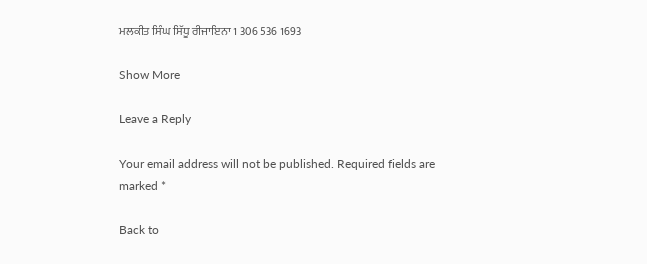ਮਲਕੀਤ ਸਿੰਘ ਸਿੱਧੂ ਰੀਜਾਇਨਾ 1 306 536 1693

Show More

Leave a Reply

Your email address will not be published. Required fields are marked *

Back to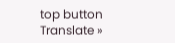top button
Translate »